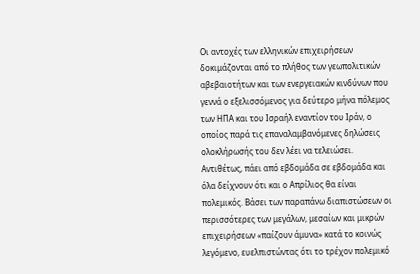Οι αντοχές των ελληνικών επιχειρήσεων δοκιμάζονται από το πλήθος των γεωπολιτικών αβεβαιοτήτων και των ενεργειακών κινδύνων που γεννά ο εξελισσόμενος για δεύτερο μήνα πόλεμος των ΗΠΑ και του Ισραήλ εναντίον του Ιράν, ο οποίος παρά τις επαναλαμβανόμενες δηλώσεις ολοκλήρωσής του δεν λέει να τελειώσει.
Αντιθέτως, πάει από εβδομάδα σε εβδομάδα και όλα δείχνουν ότι και ο Απρίλιος θα είναι πολεμικός. Βάσει των παραπάνω διαπιστώσεων οι περισσότερες των μεγάλων, μεσαίων και μικρών επιχειρήσεων «παίζουν άμυνα» κατά το κοινώς λεγόμενο, ευελπιστώντας ότι το τρέχον πολεμικό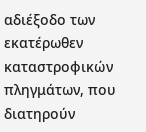αδιέξοδο των εκατέρωθεν καταστροφικών πληγμάτων, που διατηρούν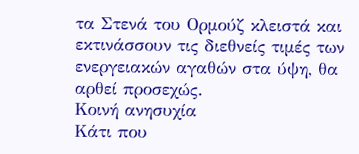τα Στενά του Ορμούζ κλειστά και εκτινάσσουν τις διεθνείς τιμές των ενεργειακών αγαθών στα ύψη, θα αρθεί προσεχώς.
Κοινή ανησυχία
Κάτι που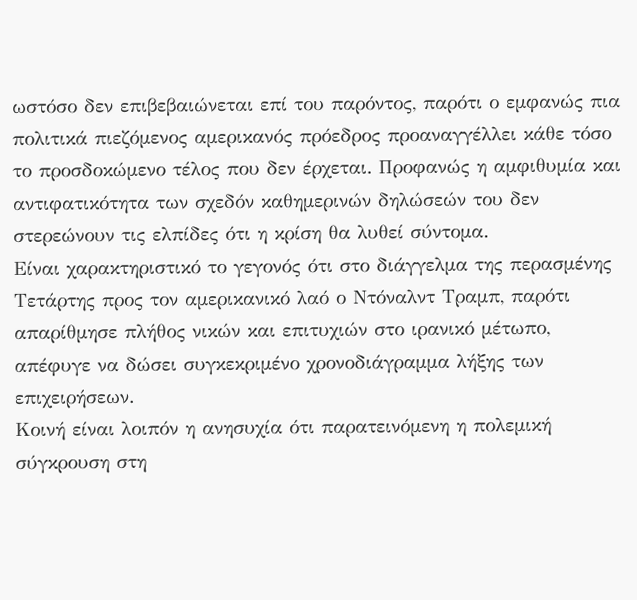ωστόσο δεν επιβεβαιώνεται επί του παρόντος, παρότι ο εμφανώς πια πολιτικά πιεζόμενος αμερικανός πρόεδρος προαναγγέλλει κάθε τόσο το προσδοκώμενο τέλος που δεν έρχεται. Προφανώς η αμφιθυμία και αντιφατικότητα των σχεδόν καθημερινών δηλώσεών του δεν στερεώνουν τις ελπίδες ότι η κρίση θα λυθεί σύντομα.
Είναι χαρακτηριστικό το γεγονός ότι στο διάγγελμα της περασμένης Τετάρτης προς τον αμερικανικό λαό ο Ντόναλντ Τραμπ, παρότι απαρίθμησε πλήθος νικών και επιτυχιών στο ιρανικό μέτωπο, απέφυγε να δώσει συγκεκριμένο χρονοδιάγραμμα λήξης των επιχειρήσεων.
Κοινή είναι λοιπόν η ανησυχία ότι παρατεινόμενη η πολεμική σύγκρουση στη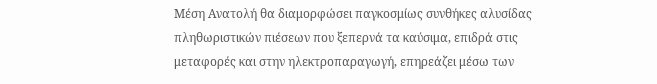Μέση Ανατολή θα διαμορφώσει παγκοσμίως συνθήκες αλυσίδας πληθωριστικών πιέσεων που ξεπερνά τα καύσιμα, επιδρά στις μεταφορές και στην ηλεκτροπαραγωγή, επηρεάζει μέσω των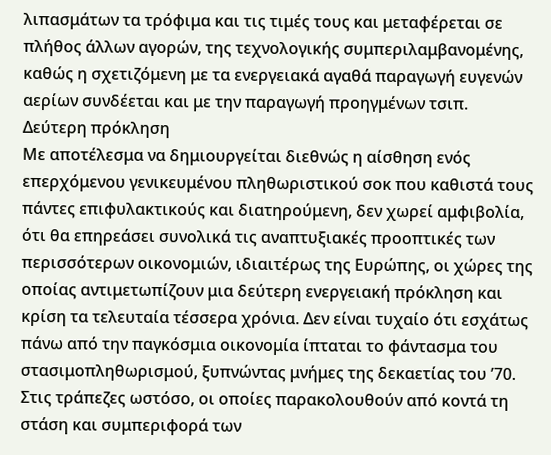λιπασμάτων τα τρόφιμα και τις τιμές τους και μεταφέρεται σε πλήθος άλλων αγορών, της τεχνολογικής συμπεριλαμβανομένης, καθώς η σχετιζόμενη με τα ενεργειακά αγαθά παραγωγή ευγενών αερίων συνδέεται και με την παραγωγή προηγμένων τσιπ.
Δεύτερη πρόκληση
Με αποτέλεσμα να δημιουργείται διεθνώς η αίσθηση ενός επερχόμενου γενικευμένου πληθωριστικού σοκ που καθιστά τους πάντες επιφυλακτικούς και διατηρούμενη, δεν χωρεί αμφιβολία, ότι θα επηρεάσει συνολικά τις αναπτυξιακές προοπτικές των περισσότερων οικονομιών, ιδιαιτέρως της Ευρώπης, οι χώρες της οποίας αντιμετωπίζουν μια δεύτερη ενεργειακή πρόκληση και κρίση τα τελευταία τέσσερα χρόνια. Δεν είναι τυχαίο ότι εσχάτως πάνω από την παγκόσμια οικονομία ίπταται το φάντασμα του στασιμοπληθωρισμού, ξυπνώντας μνήμες της δεκαετίας του ’70.
Στις τράπεζες ωστόσο, οι οποίες παρακολουθούν από κοντά τη στάση και συμπεριφορά των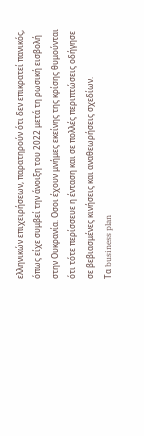ελληνικών επιχειρήσεων, παρατηρούν ότι δεν επικρατεί πανικός, όπως είχε συμβεί την άνοιξη του 2022 μετά τη ρωσική εισβολή στην Ουκρανία. Οσοι έχουν μνήμες εκείνης της κρίσης θυμούνται ότι τότε περίσσευε η ένταση και σε πολλές περιπτώσεις οδήγησε σε βεβιασμένες κινήσεις και αναθεωρήσεις σχεδίων.
Τα business plan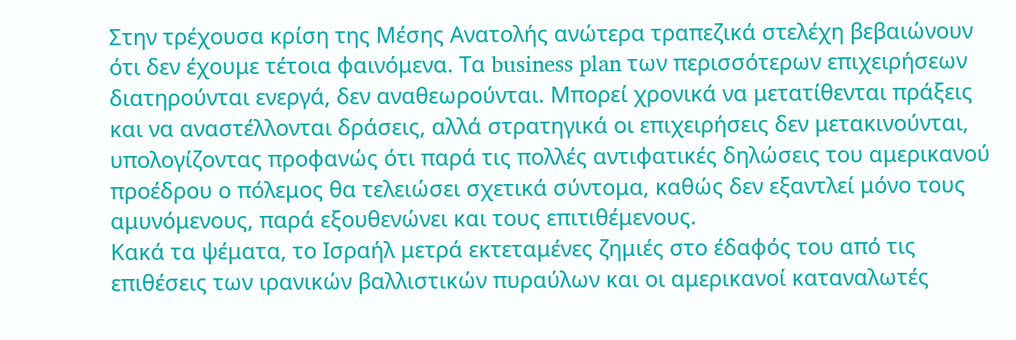Στην τρέχουσα κρίση της Μέσης Ανατολής ανώτερα τραπεζικά στελέχη βεβαιώνουν ότι δεν έχουμε τέτοια φαινόμενα. Τα business plan των περισσότερων επιχειρήσεων διατηρούνται ενεργά, δεν αναθεωρούνται. Μπορεί χρονικά να μετατίθενται πράξεις και να αναστέλλονται δράσεις, αλλά στρατηγικά οι επιχειρήσεις δεν μετακινούνται, υπολογίζοντας προφανώς ότι παρά τις πολλές αντιφατικές δηλώσεις του αμερικανού προέδρου ο πόλεμος θα τελειώσει σχετικά σύντομα, καθώς δεν εξαντλεί μόνο τους αμυνόμενους, παρά εξουθενώνει και τους επιτιθέμενους.
Κακά τα ψέματα, το Ισραήλ μετρά εκτεταμένες ζημιές στο έδαφός του από τις επιθέσεις των ιρανικών βαλλιστικών πυραύλων και οι αμερικανοί καταναλωτές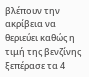βλέπουν την ακρίβεια να θεριεύει καθώς η τιμή της βενζίνης ξεπέρασε τα 4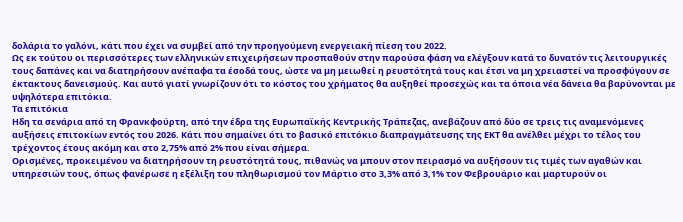δολάρια το γαλόνι, κάτι που έχει να συμβεί από την προηγούμενη ενεργειακή πίεση του 2022.
Ως εκ τούτου οι περισσότερες των ελληνικών επιχειρήσεων προσπαθούν στην παρούσα φάση να ελέγξουν κατά το δυνατόν τις λειτουργικές τους δαπάνες και να διατηρήσουν ανέπαφα τα έσοδά τους, ώστε να μη μειωθεί η ρευστότητά τους και έτσι να μη χρειαστεί να προσφύγουν σε έκτακτους δανεισμούς. Και αυτό γιατί γνωρίζουν ότι το κόστος του χρήματος θα αυξηθεί προσεχώς και τα όποια νέα δάνεια θα βαρύνονται με υψηλότερα επιτόκια.
Τα επιτόκια
Ηδη τα σενάρια από τη Φρανκφούρτη, από την έδρα της Ευρωπαϊκής Κεντρικής Τράπεζας, ανεβάζουν από δύο σε τρεις τις αναμενόμενες αυξήσεις επιτοκίων εντός του 2026. Κάτι που σημαίνει ότι το βασικό επιτόκιο διαπραγμάτευσης της ΕΚΤ θα ανέλθει μέχρι το τέλος του τρέχοντος έτους ακόμη και στο 2,75% από 2% που είναι σήμερα.
Ορισμένες, προκειμένου να διατηρήσουν τη ρευστότητά τους, πιθανώς να μπουν στον πειρασμό να αυξήσουν τις τιμές των αγαθών και υπηρεσιών τους, όπως φανέρωσε η εξέλιξη του πληθωρισμού τον Μάρτιο στο 3,3% από 3,1% τον Φεβρουάριο και μαρτυρούν οι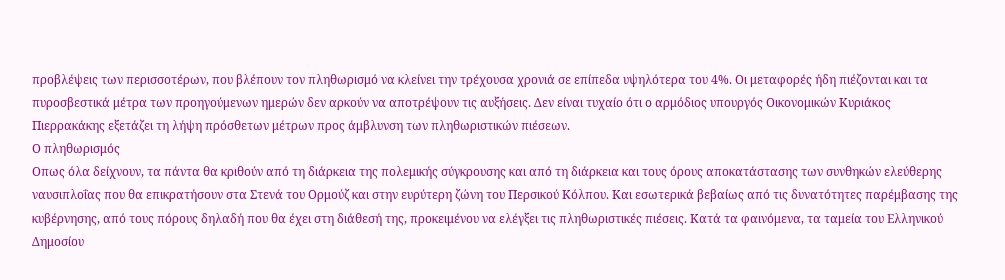προβλέψεις των περισσοτέρων, που βλέπουν τον πληθωρισμό να κλείνει την τρέχουσα χρονιά σε επίπεδα υψηλότερα του 4%. Οι μεταφορές ήδη πιέζονται και τα πυροσβεστικά μέτρα των προηγούμενων ημερών δεν αρκούν να αποτρέψουν τις αυξήσεις. Δεν είναι τυχαίο ότι ο αρμόδιος υπουργός Οικονομικών Κυριάκος Πιερρακάκης εξετάζει τη λήψη πρόσθετων μέτρων προς άμβλυνση των πληθωριστικών πιέσεων.
Ο πληθωρισμός
Οπως όλα δείχνουν, τα πάντα θα κριθούν από τη διάρκεια της πολεμικής σύγκρουσης και από τη διάρκεια και τους όρους αποκατάστασης των συνθηκών ελεύθερης ναυσιπλοΐας που θα επικρατήσουν στα Στενά του Ορμούζ και στην ευρύτερη ζώνη του Περσικού Κόλπου. Και εσωτερικά βεβαίως από τις δυνατότητες παρέμβασης της κυβέρνησης, από τους πόρους δηλαδή που θα έχει στη διάθεσή της, προκειμένου να ελέγξει τις πληθωριστικές πιέσεις. Κατά τα φαινόμενα, τα ταμεία του Ελληνικού Δημοσίου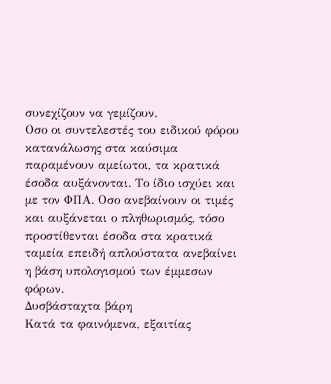συνεχίζουν να γεμίζουν.
Οσο οι συντελεστές του ειδικού φόρου κατανάλωσης στα καύσιμα παραμένουν αμείωτοι, τα κρατικά έσοδα αυξάνονται. Το ίδιο ισχύει και με τον ΦΠΑ. Οσο ανεβαίνουν οι τιμές και αυξάνεται ο πληθωρισμός, τόσο προστίθενται έσοδα στα κρατικά ταμεία επειδή απλούστατα ανεβαίνει η βάση υπολογισμού των έμμεσων φόρων.
Δυσβάσταχτα βάρη
Κατά τα φαινόμενα, εξαιτίας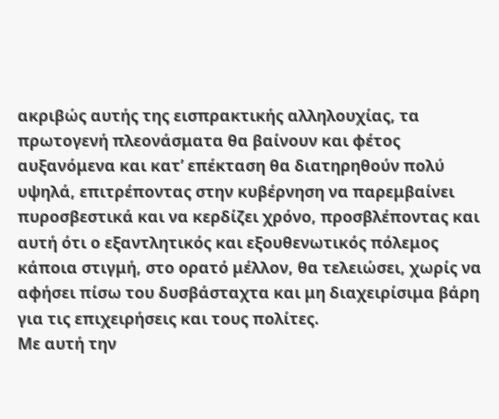ακριβώς αυτής της εισπρακτικής αλληλουχίας, τα πρωτογενή πλεονάσματα θα βαίνουν και φέτος αυξανόμενα και κατ’ επέκταση θα διατηρηθούν πολύ υψηλά, επιτρέποντας στην κυβέρνηση να παρεμβαίνει πυροσβεστικά και να κερδίζει χρόνο, προσβλέποντας και αυτή ότι ο εξαντλητικός και εξουθενωτικός πόλεμος κάποια στιγμή, στο ορατό μέλλον, θα τελειώσει, χωρίς να αφήσει πίσω του δυσβάσταχτα και μη διαχειρίσιμα βάρη για τις επιχειρήσεις και τους πολίτες.
Με αυτή την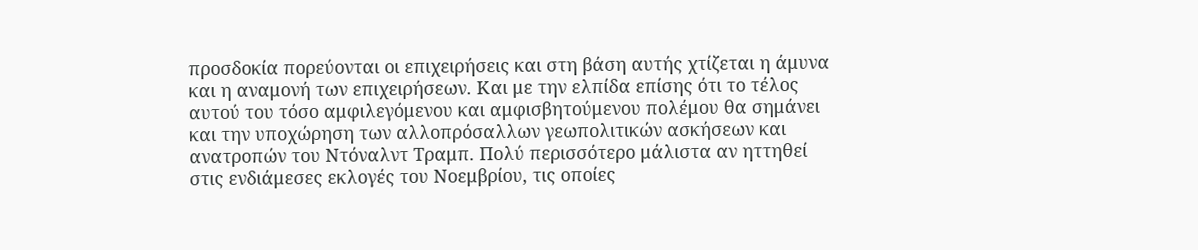προσδοκία πορεύονται οι επιχειρήσεις και στη βάση αυτής χτίζεται η άμυνα και η αναμονή των επιχειρήσεων. Και με την ελπίδα επίσης ότι το τέλος αυτού του τόσο αμφιλεγόμενου και αμφισβητούμενου πολέμου θα σημάνει και την υποχώρηση των αλλοπρόσαλλων γεωπολιτικών ασκήσεων και ανατροπών του Ντόναλντ Τραμπ. Πολύ περισσότερο μάλιστα αν ηττηθεί στις ενδιάμεσες εκλογές του Νοεμβρίου, τις οποίες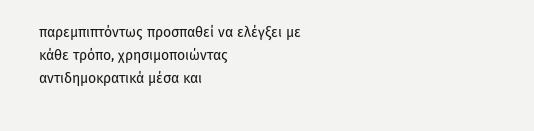παρεμπιπτόντως προσπαθεί να ελέγξει με κάθε τρόπο, χρησιμοποιώντας αντιδημοκρατικά μέσα και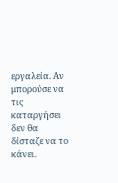εργαλεία. Αν μπορούσε να τις καταργήσει δεν θα δίσταζε να το κάνει.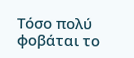Τόσο πολύ φοβάται το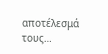αποτέλεσμά τους…